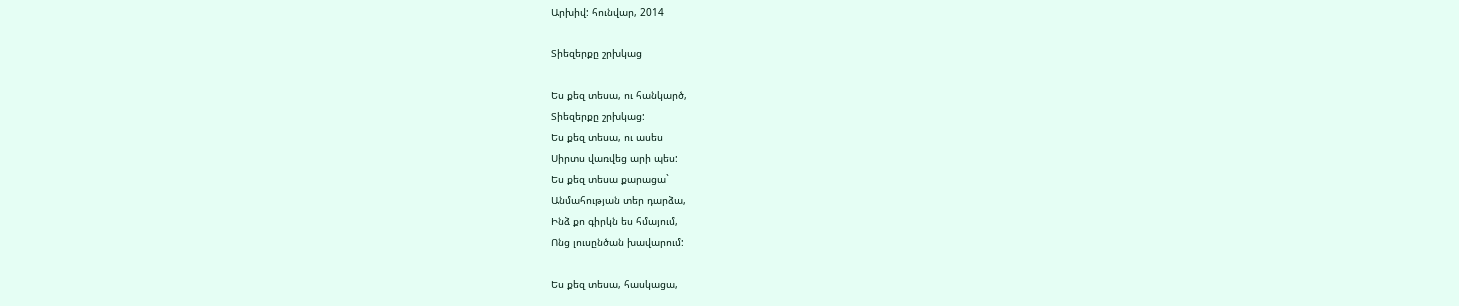Արխիվ: հունվար, 2014

Տիեզերքը շրխկաց

Ես քեզ տեսա, ու հանկարծ,
Տիեզերքը շրխկաց:
Ես քեզ տեսա, ու ասես
Սիրտս վառվեց արի պես:
Ես քեզ տեսա քարացա`
Անմահության տեր դարձա,
Ինձ քո գիրկն ես հմայում,
Ոնց լուսընծան խավարում:

Ես քեզ տեսա, հասկացա,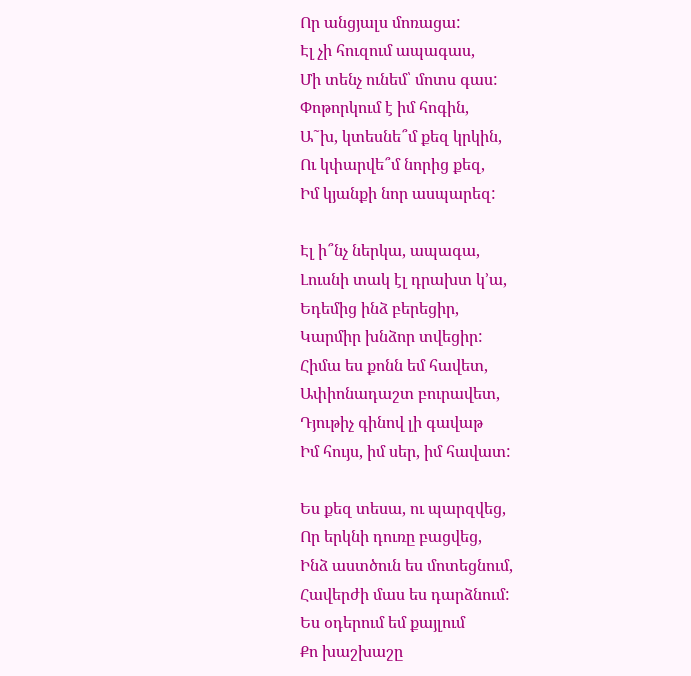Որ անցյալս մոռացա:
Էլ չի հուզում ապագաս,
Մի տենչ ունեմ՝ մոտս գաս:
Փոթորկում է իմ հոգին,
Ա˜խ, կտեսնե՞մ քեզ կրկին,
Ու կփարվե՞մ նորից քեզ,
Իմ կյանքի նոր ասպարեզ:

Էլ ի՞նչ ներկա, ապագա,
Լուսնի տակ էլ դրախտ կ’ա,
Եդեմից ինձ բերեցիր,
Կարմիր խնձոր տվեցիր:
Հիմա ես քոնն եմ հավետ,
Ափիոնադաշտ բուրավետ,
Դյութիչ գինով լի գավաթ
Իմ հույս, իմ սեր, իմ հավատ:

Ես քեզ տեսա, ու պարզվեց,
Որ երկնի դուռը բացվեց,
Ինձ աստծուն ես մոտեցնում,
Հավերժի մաս ես դարձնում:
Ես օդերում եմ քայլում
Քո խաշխաշը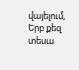վայելում,
Երբ քեզ տեսա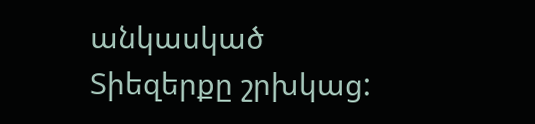անկասկած
Տիեզերքը շրխկաց: